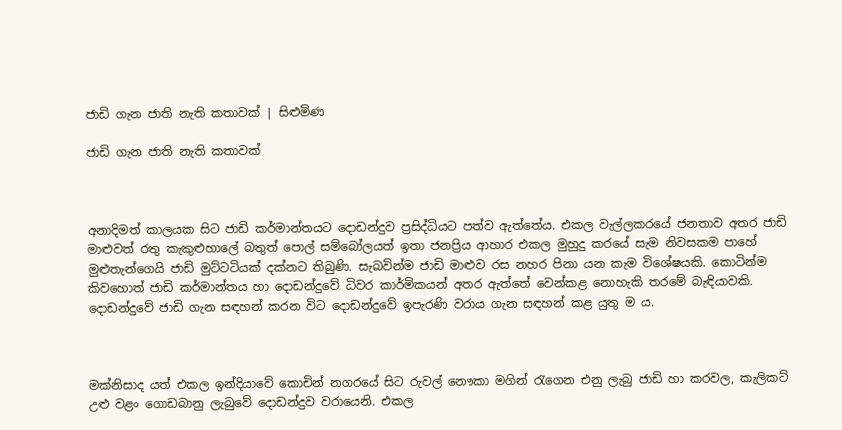ජාඩි ගැන ජාති නැති කතාවක් | සිළුමිණ

ජාඩි ගැන ජාති නැති කතාවක්



අනාදිමත් කාලයක සිට ජාඩි කර්මාන්තයට දොඩන්දුව ප්‍රසිද්ධියට පත්ව ඇත්තේය. එකල වැල්ලකරයේ ජනතාව අතර ජාඩි මාළුවත් රතු කැකුළුහාලේ බතුත් පොල් සම්බෝලයත් ඉතා ජනප්‍රිය ආහාර එකල මුහුදු කරයේ සැම නිවසකම පාහේ මුළුතැන්ගෙයි ජාඩි මුට්ටටියක් දක්නට තිබුණි. සැබවින්ම ජාඩි මාළුව රස නහර පිනා යන කැම විශේෂයකි. කොටින්ම කිවහොත් ජාඩි කර්මාන්තය හා දොඩන්දුවේ ධිවර කාර්මිකයන් අතර ඇත්තේ වෙන්කළ නොහැකි තරමේ බැඳියාවකි. දොඩන්දුවේ ජාඩි ගැන සඳහන් කරන විට දොඩන්දුවේ ඉපැරණි වරාය ගැන සඳහන් කළ යුතු ම ය.



මක්නිසාද යත් එකල ඉන්දියාවේ කොචින් නගරයේ සිට රුවල් නෞකා මගින් රැගෙන එනු ලැබු ජාඩි හා කරවල, කැලිකට් උළු වළං ගොඩබානු ලැබුවේ දොඩන්දුව වරායෙනි. එකල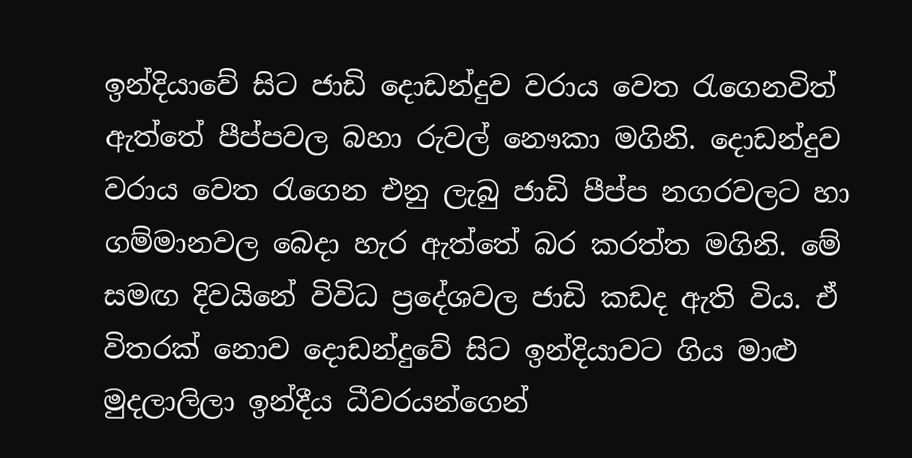ඉන්දියාවේ සිට ජාඩි දොඩන්දුව වරාය වෙත රැගෙනවිත් ඇත්තේ පීප්පවල බහා රුවල් නෞකා මගිනි. දොඩන්දුව වරාය වෙත රැගෙන එනු ලැබු ජාඩි පීප්ප නගරවලට හා ගම්මානවල බෙදා හැර ඇත්තේ බර කරත්ත මගිනි. මේ සමඟ දිවයිනේ විවිධ ප්‍රදේශවල ජාඩි කඩද ඇති විය. ඒ විතරක් නොව දොඩන්දුවේ සිට ඉන්දියාවට ගිය මාළු මුදලාලිලා ඉන්දීය ධීවරයන්ගෙන්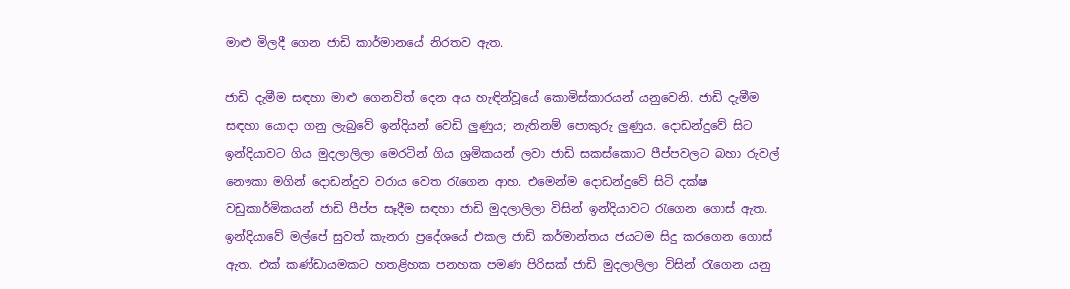මාළු මිලදී ගෙන ජාඩි කාර්මානයේ නිරතව ඇත.

ජාඩි දැමීම සඳහා මාළු ගෙනවිත් දෙන අය හැඳින්වූයේ කොමිස්කාරයන් යනුවෙනි. ජාඩි දැමීම සඳහා යොදා ගනු ලැබුවේ ඉන්දියන් වෙඩි ලුණුය; නැතිනම් පොකුරු ලුණුය. දොඩන්දුවේ සිට ඉන්දියාවට ගිය මුදලාලිලා මෙරටින් ගිය ශ්‍රමිකයන් ලවා ජාඩි සකස්කොට පීප්පවලට බහා රුවල් නෞකා මගින් දොඩන්දුව වරාය වෙත රැගෙන ආහ. එමෙන්ම දොඩන්දුවේ සිටි දක්ෂ වඩුකාර්මිකයන් ජාඩි පීප්ප සෑදීම සඳහා ජාඩි මුදලාලිලා විසින් ඉන්දියාවට රැගෙන ගොස් ඇත. ඉන්දියාවේ මල්පේ සුවත් කැනරා ප්‍රදේශයේ එකල ජාඩි කර්මාන්තය ජයටම සිදු කරගෙන ගොස් ඇත. එක් කණ්ඩායමකට හතළිහක පනහක පමණ පිරිසක් ජාඩි මුදලාලිලා විසින් රැගෙන යනු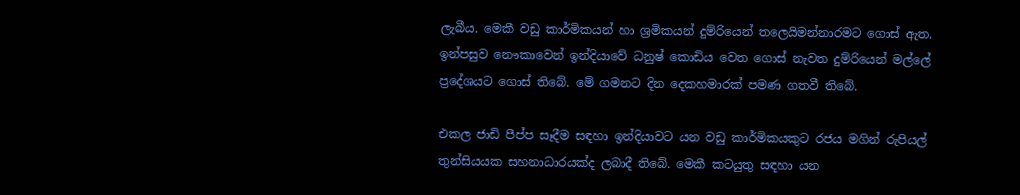ලැබීය. මෙකී වඩු කාර්මිකයන් හා ශ්‍රමිකයන් දුම්රියෙන් තලෙයිමන්නාරමට ගොස් ඇත. ඉන්පසුව නෞකාවෙන් ඉන්දියාවේ ධනුෂ් කොඩිය වෙත ගොස් නැවත දුම්රියෙන් මල්ලේ ප්‍රදේශයට ගොස් තිබේ. මේ ගමනට දින දෙකහමාරක් පමණ ගතවී තිබේ.

එකල ජාඩි පීප්ප සෑදීම සඳහා ඉන්දියාවට යන වඩු කාර්මිකයකුට රජය මගින් රුපියල් තුන්සියයක සහනාධාරයක්ද ලබාදී තිබේ. මෙකී කටයුතු සඳහා යන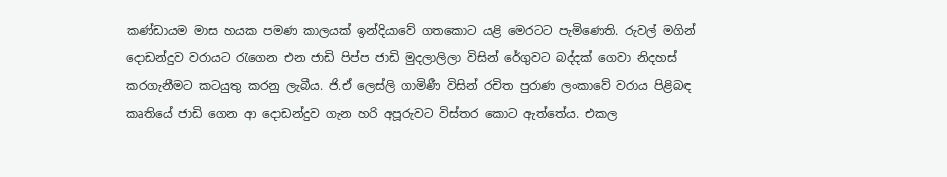කණ්ඩායම මාස හයක පමණ කාලයක් ඉන්දියාවේ ගතකොට යළි මෙරටට පැමිණෙති. රුවල් මගින් දොඩන්දුව වරායට රැගෙන එන ජාඩි පිප්ප ජාඩි මුදලාලිලා විසින් රේගුවට බද්දක් ගෙවා නිදහස් කරගැනීමට කටයුතු කරනු ලැබීය. ජි.ඒ ලෙස්ලි ගාමිණී විසින් රචිත පුරාණ ලංකාවේ වරාය පිළිබඳ කෘතියේ ජාඩි ගෙන ආ දොඩන්දුව ගැන හරි අපූරුවට විස්තර කොට ඇත්තේය. එකල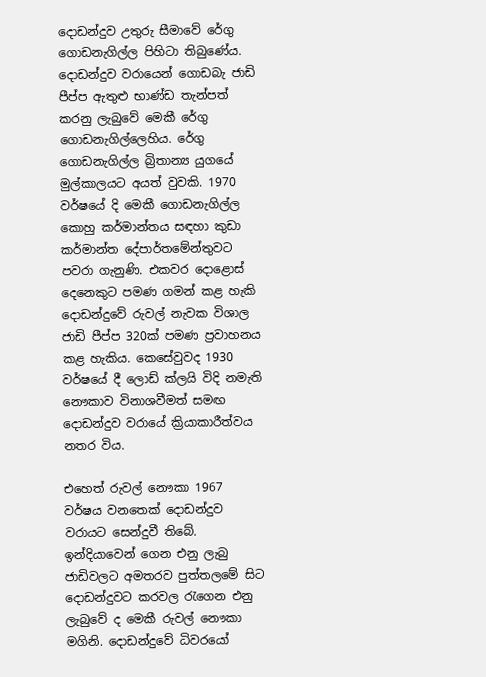දොඩන්දුව උතුරු සීමාවේ රේගු ගොඩනැගිල්ල පිහිටා තිබුණේය. දොඩන්දුව වරායෙන් ගොඩබැ ජාඩි පීප්ප ඇතුළු භාණ්ඩ තැන්පත් කරනු ලැබුවේ මෙකී රේගු ගොඩනැගිල්ලෙහිය. රේගු ගොඩනැගිල්ල බ්‍රිතාන්‍ය යුගයේ මුල්කාලයට අයත් වුවකි. 1970 වර්ෂයේ දි මෙකී ගොඩනැගිල්ල කොහු කර්මාන්තය සඳහා කුඩා කර්මාන්ත දේපාර්තමේන්තුවට පවරා ගැනුණි. එකවර දොළොස් දෙනෙකුට පමණ ගමන් කළ හැකි දොඩන්දුවේ රුවල් නැවක විශාල ජාඩි පීප්ප 320ක් පමණ ප්‍රවාහනය කළ හැකිය. කෙසේවුවද 1930 වර්ෂයේ දී ලොඩ් ක්ලයි විදි නමැති නෞකාව විනාශවීමත් සමඟ දොඩන්දුව වරායේ ක්‍රියාකාරීත්වය නතර විය.

එහෙත් රුවල් නෞකා 1967 වර්ෂය වනතෙක් දොඩන්දුව වරායට සෙන්දුවී තිබේ. ඉන්දියාවෙන් ගෙන එනු ලැබු ජාඩිවලට අමතරව පුත්තලමේ සිට දොඩන්දුවට කරවල රැගෙන එනු ලැබුවේ ද මෙකී රුවල් නෞකා මගිනි. දොඩන්දුවේ ධිවරයෝ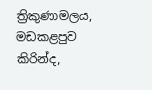ත්‍රිකුණාමලය, මඩකළපුව කිරින්ද,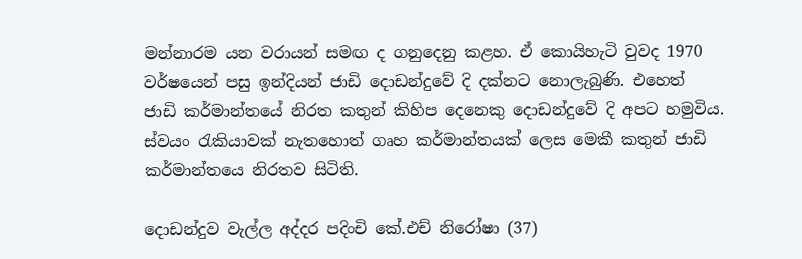මන්නාරම යන වරායන් සමඟ ද ගනුදෙනු කළහ. ඒ කොයිහැටි වුවද 1970 වර්ෂයෙන් පසු ඉන්දියන් ජාඩි දොඩන්දුවේ දි දක්නට නොලැබුණි. එහෙත් ජාඩි කර්මාන්තයේ නිරත කතුන් කිහිප දෙනෙකු දොඩන්දුවේ දි අපට හමුවිය. ස්වයං රැකියාවක් නැතහොත් ගෘහ කර්මාන්තයක් ලෙස මෙකී කතුන් ජාඩි කර්මාන්තයෙ නිරතව සිටිති.

දොඩන්දුව වැල්ල අද්දර පදිංචි කේ.එච් නිරෝෂා (37)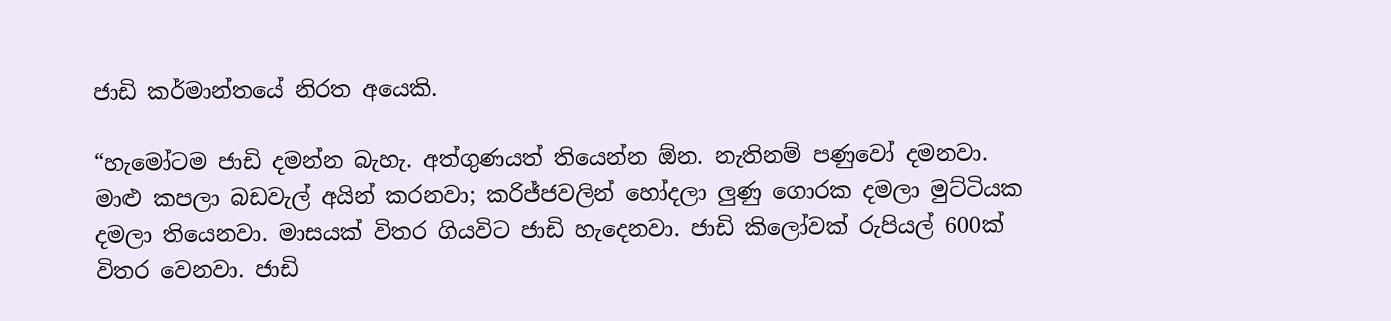ජාඩි කර්මාන්තයේ නිරත අයෙකි.

“හැමෝටම ජාඩි දමන්න බැහැ. අත්ගුණයත් තියෙන්න ඕන. නැතිනම් පණුවෝ දමනවා. මාළු කපලා බඩවැල් අයින් කරනවා; කරිජ්ජවලින් හෝදලා ලුණු ගොරක දමලා මුට්ටියක දමලා තියෙනවා. මාසයක් විතර ගියවිට ජාඩි හැදෙනවා. ජාඩි කිලෝවක් රුපියල් 600ක් විතර වෙනවා. ජාඩි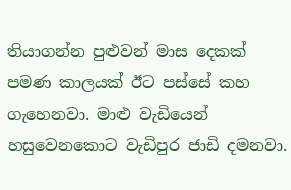තියාගන්න පුළුවන් මාස දෙකක් පමණ කාලයක් ඊට පස්සේ කහ ගැහෙනවා. මාළු වැඩියෙන් හසුවෙනකොට වැඩිපුර ජාඩි දමනවා.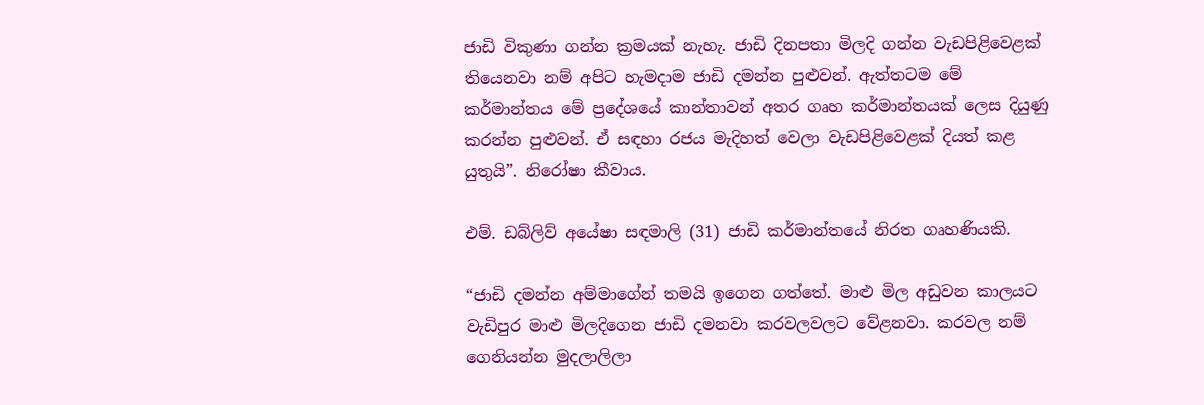ජාඩි විකුණා ගන්න ක්‍රමයක් නැහැ. ජාඩි දිනපතා මිලදි ගන්න වැඩපිළිවෙළක් තියෙනවා නම් අපිට හැමදාම ජාඩි දමන්න පුළුවන්. ඇත්තටම මේ කර්මාන්තය මේ ප්‍රදේශයේ කාන්තාවන් අතර ගෘහ කර්මාන්තයක් ලෙස දියුණු කරන්න පුළුවන්. ඒ සඳහා රජය මැදිහත් වෙලා වැඩපිළිවෙළක් දියත් කළ යුතුයි”. නිරෝෂා කීවාය.

එම්. ඩබ්ලිව් අයේෂා සඳමාලි (31) ජාඩි කර්මාන්තයේ නිරත ගෘහණියකි.

“ජාඩි දමන්න අම්මාගේන් තමයි ඉගෙන ගත්තේ. මාළු මිල අඩුවන කාලයට වැඩිපුර මාළු මිලදිගෙන ජාඩි දමනවා කරවලවලට වේළනවා. කරවල නම් ගෙනියන්න මුදලාලිලා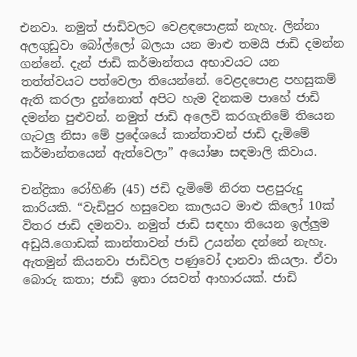එනවා. නමුත් ජාඩිවලට වෙළඳපොළක් නැහැ. ලින්නා අලගුඩුවා බෝල්ලෝ බලයා යන මාළු තමයි ජාඩි දමන්න ගන්නේ. දැන් ජාඩි කර්මාන්තය අභාවයට යන තත්ත්වයට පත්වෙලා තියෙන්නේ. වෙළදපොළ පහසුකම් ඇති කරලා දුන්නොත් අපිට හැම දිනකම පාහේ ජාඩි දමන්න පුළුවන්. නමුත් ජාඩි අලෙවි කරගැනිමේ තියෙන ගැටලු නිසා මේ ප්‍රදේශයේ කාන්තාවන් ජාඩි දැමිමේ කර්මාන්තයෙන් ඇත්වෙලා” අයෝෂා සඳමාලි කිවාය.

චන්ද්‍රිකා රෝහිණි (45) ජඩි දැමිමේ නිරත පළපුරුදු කාරියකි. “වැඩිපුර හසුවෙන කාලයට මාළු කිලෝ 10ක් විතර ජාඩි දමනවා. නමුත් ජාඩි සඳහා තියෙන ඉල්ලුම අඩුයි.ගොඩක් කාන්තාවන් ජාඩි උයන්න දන්නේ නැහැ. ඇතමුන් කියනවා ජාඩිවල පණුවෝ දානවා කියලා. ඒවා බොරු කතා; ජාඩි ඉතා රසවත් ආහාරයක්. ජාඩි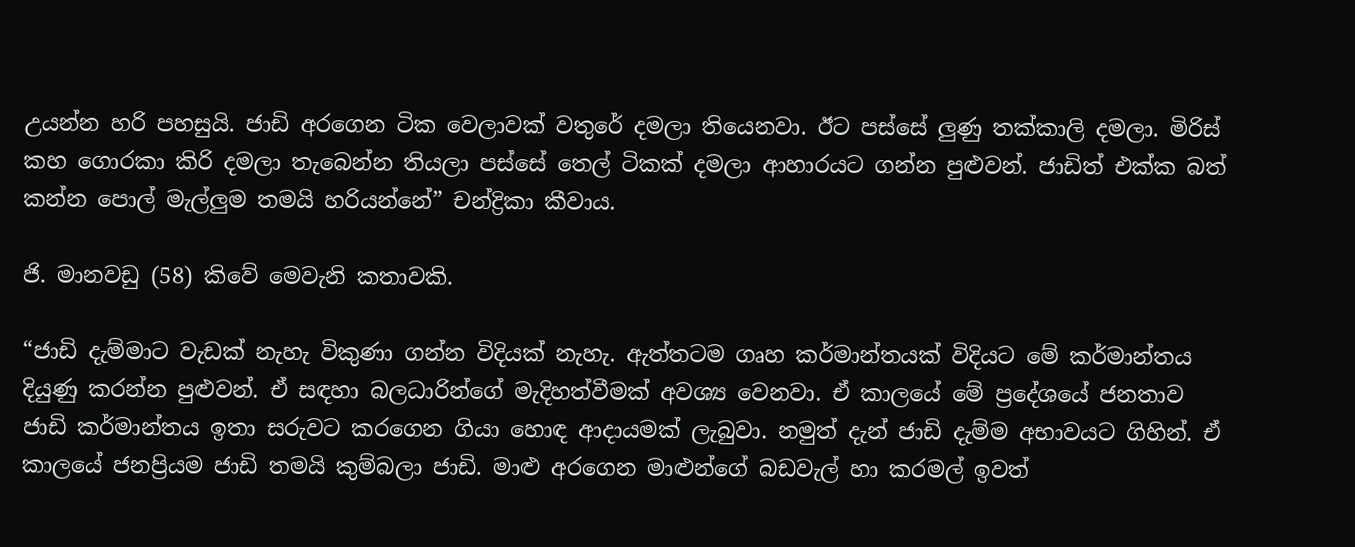උයන්න හරි පහසුයි. ජාඩි අරගෙන ටික වෙලාවක් වතුරේ දමලා තියෙනවා. ඊට පස්සේ ලුණු තක්කාලි දමලා. මිරිස් කහ ගොරකා කිරි දමලා තැබෙන්න තියලා පස්සේ ‍තෙල් ටිකක් දමලා ආහාරයට ගන්න පුළුවන්. ජාඩිත් එක්ක බත් කන්න පොල් මැල්ලුම තමයි හරියන්නේ” චන්ද්‍රිකා කීවාය.

ජි. මානවඩු (58) කිවේ මෙවැනි කතාවකි.

“ජාඩි දැම්මාට වැඩක් නැහැ විකුණා ගන්න විදියක් නැහැ. ඇත්තටම ගෘහ කර්මාන්තයක් විදියට මේ කර්මාන්තය දියුණු කරන්න පුළුවන්. ඒ සඳහා බලධාරින්ගේ මැදිහත්වීමක් අවශ්‍ය වෙනවා. ඒ කාලයේ මේ ප්‍රදේශයේ ජනතාව ජාඩි කර්මාන්තය ඉතා සරුවට කරගෙන ගියා හොඳ ආදායමක් ලැබුවා. නමුත් දැන් ජාඩි දැම්ම අභාවයට ගිහින්. ඒ කාලයේ ජනප්‍රියම ජාඩි තමයි කුම්බලා ජාඩි. මාළු අරගෙන මාළුන්ගේ බඩවැල් හා කරමල් ඉවත්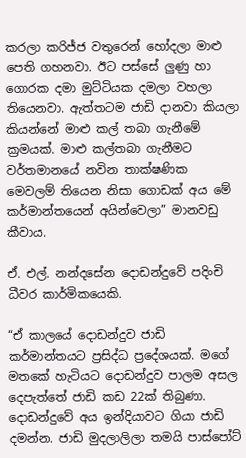කරලා කරිජ්ජ වතුරෙන් හෝදලා මාළු පෙති ගහනවා. ඊට පස්සේ ලුණු හා ගොරක දමා මුට්ටියක දමලා වහලා තියෙනවා. ඇත්තටම ජාඩි දානවා කියලා කියන්නේ මාළු කල් තබා ගැනීමේ ක්‍රමයක්. මාළු කල්තබා ගැනීමට වර්තමානයේ නවින තාක්ෂණික මෙවලම් තියෙන නිසා ගොඩක් අය මේ කර්මාන්තයෙන් අයින්වෙලා” මානවඩු කීවාය.

ඒ. එල්. නන්දසේන දොඩන්දුවේ පදිංචි ධීවර කාර්මිකයෙකි.

“ඒ කාලයේ දොඩන්දුව ජාඩි කර්මාන්තයට ප්‍රසිද්ධ ප්‍රදේශයක්. මගේ මතකේ හැටියට දොඩන්දුව පාලම අසල දෙපැත්තේ ජාඩි කඩ 22ක් තිබුණා. දොඩන්දුවේ අය ඉන්දියාවට ගියා ජාඩි දමන්න. ජාඩි මුදලාලිලා තමයි පාස්පෝට්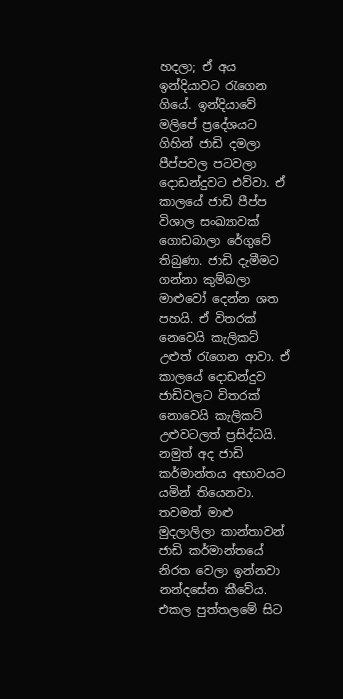හදලා; ඒ අය ඉන්දියාවට රැගෙන ගියේ. ඉන්දියාවේ මලිපේ ප්‍රදේශයට ගිහින් ජාඩි දමලා පීප්පවල පටවලා දොඩන්දුවට එව්වා. ඒ කාලයේ ජාඩි පීප්ප විශාල සංඛ්‍යාවක් ගොඩබාලා රේගුවේ තිබුණා. ජාඩි දැමීමට ගන්නා කුම්බලා මාළුවෝ දෙන්න ශත පහයි. ඒ විතරක් නෙවෙයි කැලිකට් උළුත් රැගෙන ආවා. ඒ කාලයේ දොඩන්දුව ජාඩිවලට විතරක් නොවෙයි කැලිකට් උළුවටලත් ප්‍රසිද්ධයි. නමුත් අද ජාඩි කර්මාන්තය අභාවයට යමින් තියෙනවා. තවමත් මාළු මුදලාලිලා කාන්තාවන් ජාඩි කර්මාන්තයේ නිරත වෙලා ඉන්නවා නන්දසේන කීවේය. එකල පුත්තලමේ සිට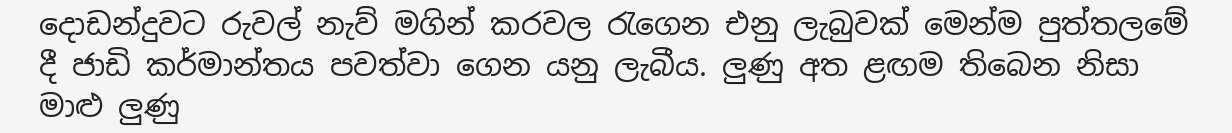දොඩන්දුවට රුවල් නැව් මගින් කරවල රැගෙන එනු ලැබුවක් මෙන්ම පුත්තලමේ දී ජාඩි කර්මාන්තය පවත්වා ගෙන යනු ලැබීය. ලුණු අත ළඟම තිබෙන නිසා මාළු ලුණු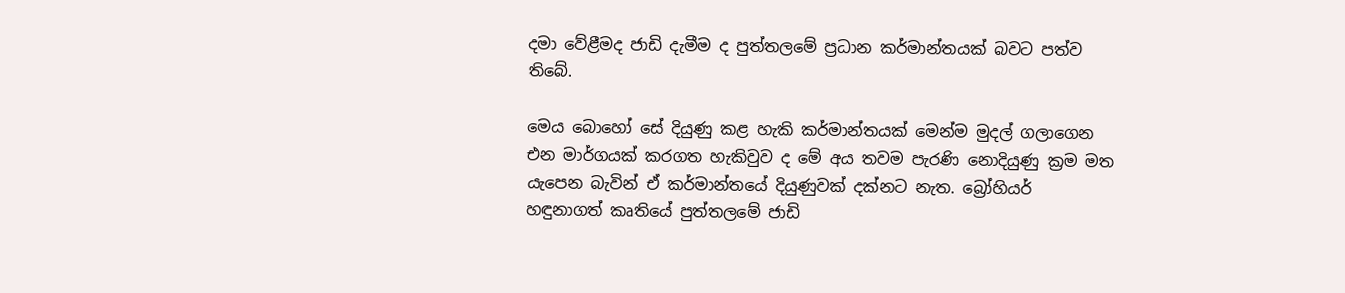දමා වේළීමද ජාඩි දැමීම ද පුත්තලමේ ප්‍රධාන කර්මාන්තයක් බවට පත්ව තිබේ.

මෙය බොහෝ සේ දියුණු කළ හැකි කර්මාන්තයක් මෙන්ම මුදල් ගලාගෙන එන මාර්ගයක් කරගත හැකිවුව ද මේ අය තවම පැරණි නොදියුණු ක්‍රම මත යැපෙන බැවින් ඒ කර්මාන්තයේ දියුණුවක් දක්නට නැත. බ්‍රෝහියර් හඳුනාගත් කෘතියේ පුත්තලමේ ජාඩි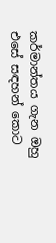කර්මාන්තය ගැන ඔහු එසේ සඳහන් කොට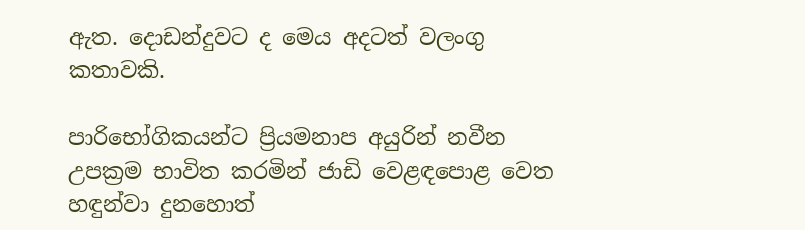ඇත. දොඩන්දුවට ද මෙය අදටත් වලංගු කතාවකි.

පාරිභෝගිකයන්ට ප්‍රියමනාප අයුරින් නවීන උපක්‍රම භාවිත කරමින් ජාඩි වෙළඳපොළ වෙත හඳුන්වා දුනහොත්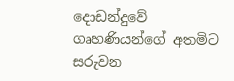දොඩන්දුවේ ගෘහණියන්ගේ අතමිට සරුවන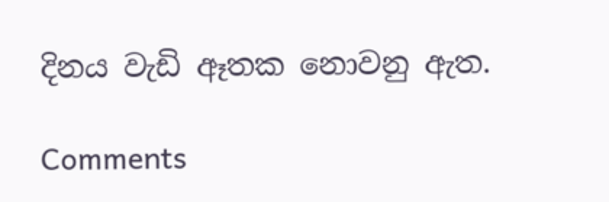දිනය වැඩි ඈතක නොවනු ඇත.

Comments